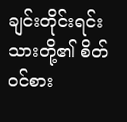ချင်းတိုင်းရင်းသားတို့၏ စိတ်ဝင်စား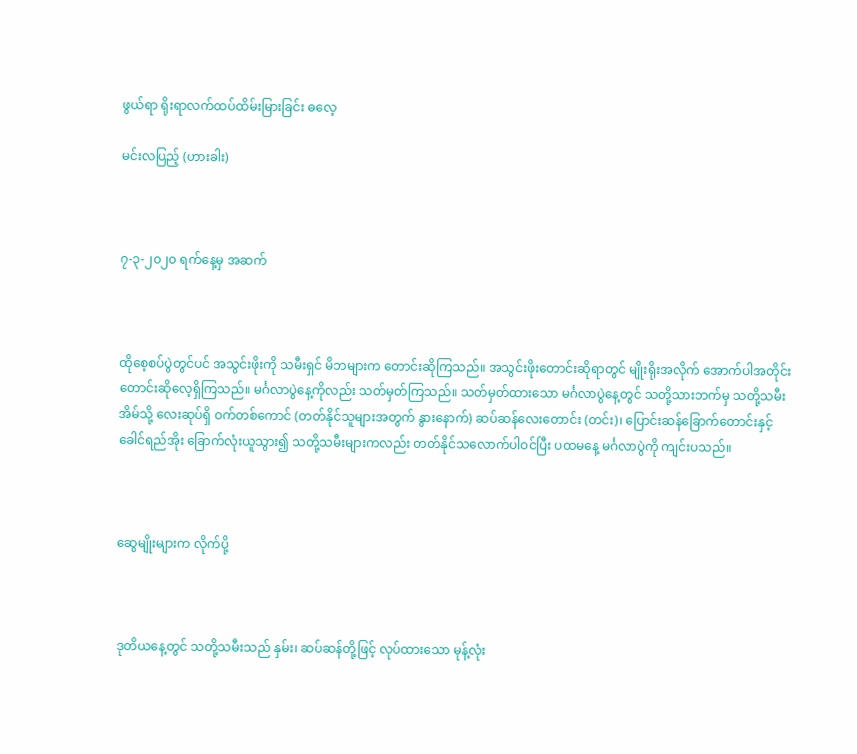ဖွယ်ရာ ရိုးရာလက်ထပ်ထိမ်းမြားခြင်း ဓလေ့

မင်းလပြည့် (ဟားခါး)



၇-၃-၂၀၂၀ ရက်နေ့မှ အဆက်



ထိုစေ့စပ်ပွဲတွင်ပင် အသွင်းဖိုးကို သမီးရှင် မိဘများက တောင်းဆိုကြသည်။ အသွင်းဖိုးတောင်းဆိုရာတွင် မျိုးရိုးအလိုက် အောက်ပါအတိုင်း တောင်းဆိုလေ့ရှိကြသည်။ မင်္ဂလာပွဲနေ့ကိုလည်း သတ်မှတ်ကြသည်။ သတ်မှတ်ထားသော မင်္ဂလာပွဲနေ့တွင် သတို့သားဘက်မှ သတို့သမီးအိမ်သို့ လေးဆုပ်ရှိ ဝက်တစ်ကောင် (တတ်နိုင်သူများအတွက် နွားနောက်) ဆပ်ဆန်လေးတောင်း (တင်း)၊ ပြောင်းဆန်ခြောက်တောင်းနှင့် ခေါင်ရည်အိုး ခြောက်လုံးယူသွား၍ သတို့သမီးများကလည်း တတ်နိုင်သလောက်ပါဝင်ပြီး ပထမနေ့ မင်္ဂလာပွဲကို ကျင်းပသည်။



ဆွေမျိုးများက လိုက်ပို့



ဒုတိယနေ့တွင် သတို့သမီးသည် နှမ်း၊ ဆပ်ဆန်တို့ဖြင့် လုပ်ထားသော မုန့်လုံး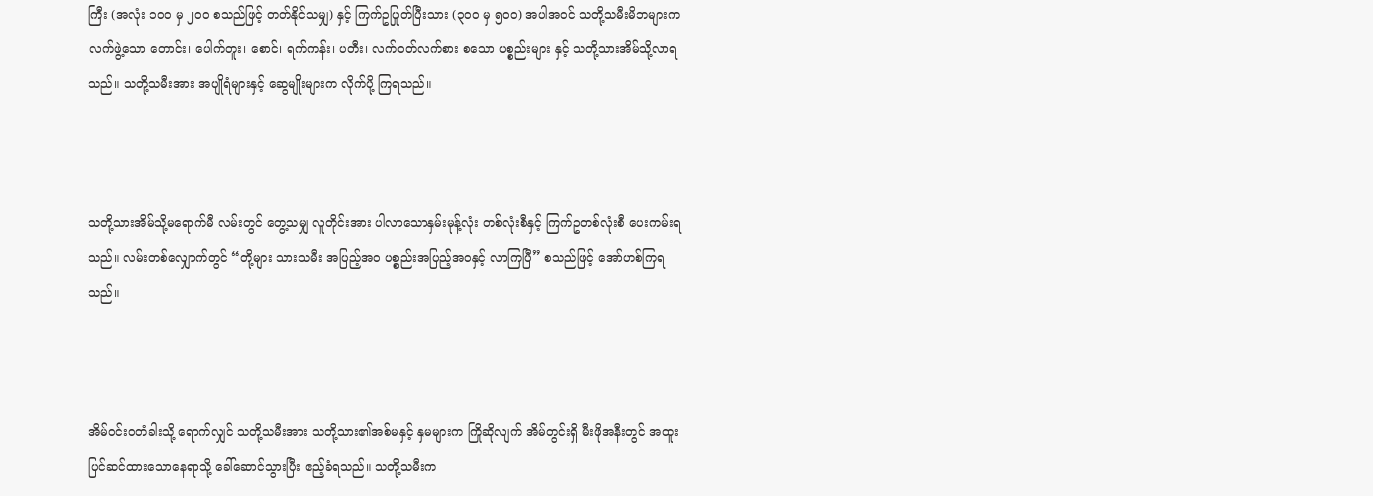ကြီး (အလုံး ၁၀၀ မှ ၂၀၀ စသည်ဖြင့် တတ်နိုင်သမျှ) နှင့် ကြက်ဥပြုတ်ပြီးသား (၃၀ဝ မှ ၅၀၀) အပါအဝင် သတို့သမီးမိဘများက လက်ဖွဲ့သော တောင်း၊ ပေါက်တူး၊ စောင်၊ ရက်ကန်း၊ ပတီး၊ လက်ဝတ်လက်စား စသော ပစ္စည်းများ နှင့် သတို့သားအိမ်သို့လာရသည်။ သတို့သမီးအား အပျိုရံများနှင့် ဆွေမျိုးများက လိုက်ပို့ ကြရသည်။



သတို့သားအိမ်သို့မရောက်မီ လမ်းတွင် တွေ့သမျှ လူတိုင်းအား ပါလာသောနှမ်းမုန့်လုံး တစ်လုံးစီနှင့် ကြက်ဥတစ်လုံးစီ ပေးကမ်းရသည်။ လမ်းတစ်လျှောက်တွင် “တို့များ သားသမီး အပြည့်အဝ ပစ္စည်းအပြည့်အဝနှင့် လာကြပြီ” စသည်ဖြင့် အော်ဟစ်ကြရသည်။



အိမ်ဝင်းဝတံခါးသို့ ရောက်လျှင် သတို့သမီးအား သတို့သား၏အစ်မနှင့် နှမများက ကြိုဆိုလျက် အိမ်တွင်းရှိ မီးဖိုအနီးတွင် အထူးပြင်ဆင်ထားသောနေရာသို့ ခေါ်ဆောင်သွားပြီး ဧည့်ခံရသည်။ သတို့သမီးက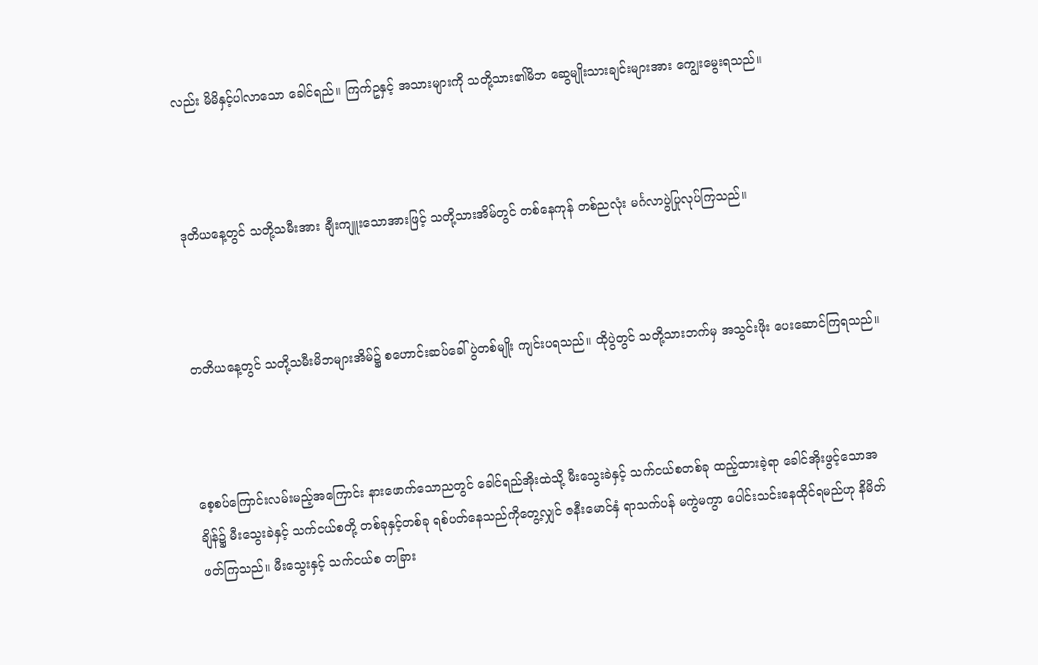လည်း မိမိနှင့်ပါလာသော ခေါင်ရည်။ ကြက်ဥနှင့် အသားများကို သတို့သား၏မိဘ ဆွေမျိုးသားချင်းများအား ကျွေးမွေးရသည်။



ဒုတိယနေ့တွင် သတို့သမီးအား ချီးကျူးသောအားဖြင့် သတို့သားအိမ်တွင် တစ်နေကုန် တစ်ညလုံး မင်္ဂလာပွဲပြုလုပ်ကြသည်။



တတိယနေ့တွင် သတို့သမီးမိဘများအိမ်၌ စဟောင်းဆပ်ခေါ် ပွဲတစ်မျိုး ကျင်းပရသည်။ ထိုပွဲတွင် သတို့သားဘက်မှ အသွင်းဖိုး ပေးဆောင်ကြရသည်။



စေ့စပ်ကြောင်းလမ်းမည့်အကြောင်း နားဖောက်သောညတွင် ခေါင်ရည်အိုးထဲသို့ မီးသွေးခဲနှင့် သက်ငယ်စတစ်ခု ထည့်ထားခဲ့ရာ ခေါင်အိုးဖွင့်သောအချိန်၌ မီးသွေးခဲနှင့် သက်ငယ်စတို့ တစ်ခုနှင့်တစ်ခု ရစ်ပတ်နေသည်ကိုတွေ့လျှင် ဇနီးမောင်နှံ ရာသက်ပန် မကွဲမကွာ ပေါင်းသင်းနေထိုင်ရမည်ဟု နိမိတ် ဖတ်ကြသည်။ မီးသွေးနှင့် သက်ငယ်စ တခြား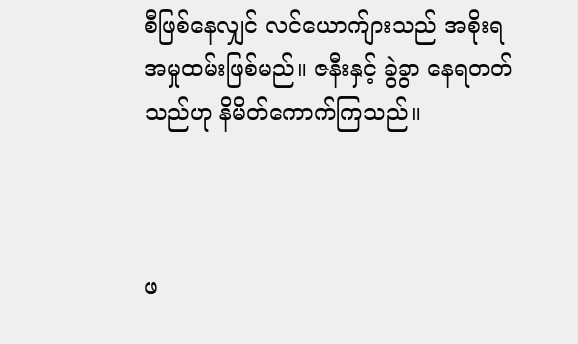စီဖြစ်နေလျှင် လင်ယောက်ျားသည် အစိုးရ အမှုထမ်းဖြစ်မည်။ ဇနီးနှင့် ခွဲခွာ နေရတတ်သည်ဟု နိမိတ်ကောက်ကြသည်။



ဖ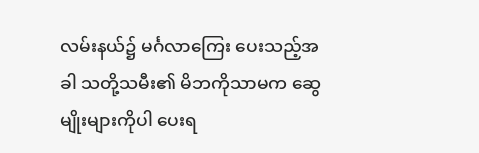လမ်းနယ်၌ မင်္ဂလာကြေး ပေးသည့်အခါ သတို့သမီး၏ မိဘကိုသာမက ဆွေမျိုးများကိုပါ ပေးရ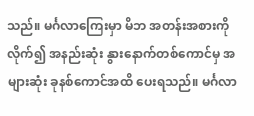သည်။ မင်္ဂလာကြေးမှာ မိဘ အတန်းအစားကိုလိုက်၍ အနည်းဆုံး နွားနောက်တစ်ကောင်မှ အများဆုံး ခုနစ်ကောင်အထိ ပေးရသည်။ မင်္ဂလာ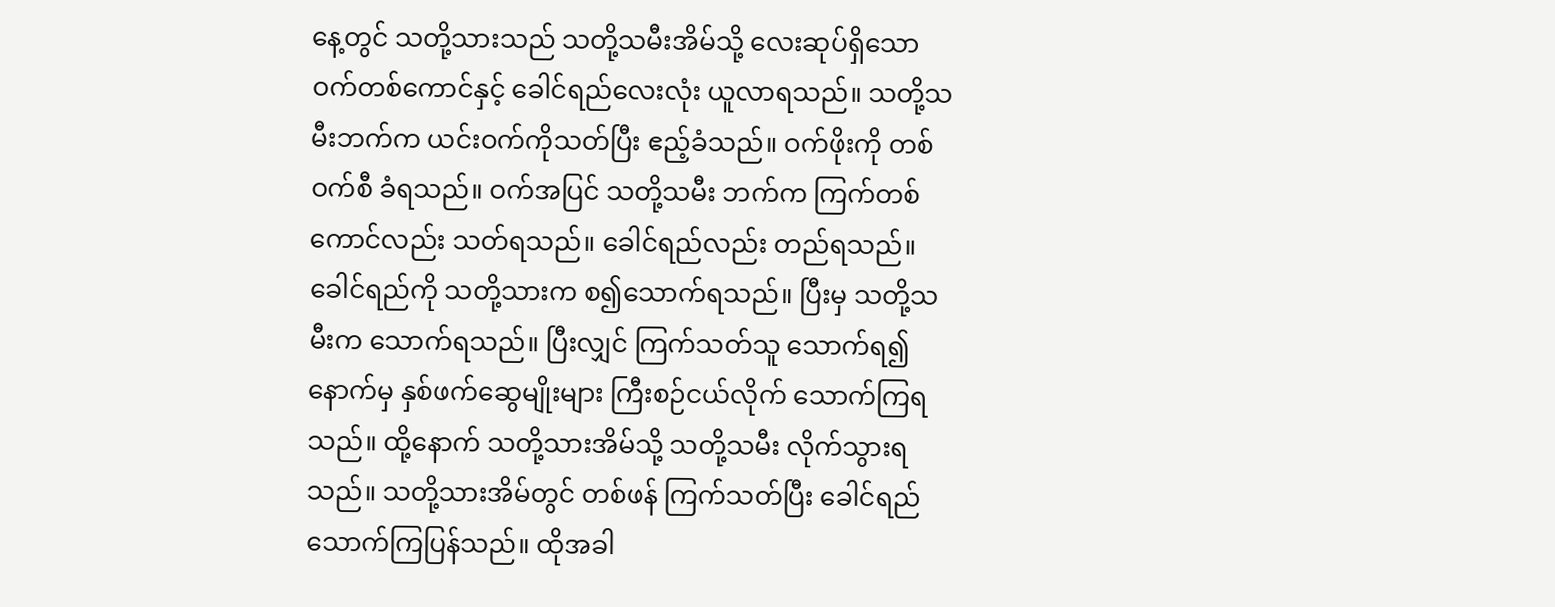နေ့တွင် သတို့သားသည် သတို့သမီးအိမ်သို့ လေးဆုပ်ရှိသော ဝက်တစ်ကောင်နှင့် ခေါင်ရည်လေးလုံး ယူလာရသည်။ သတို့သမီးဘက်က ယင်းဝက်ကိုသတ်ပြီး ဧည့်ခံသည်။ ဝက်ဖိုးကို တစ်ဝက်စီ ခံရသည်။ ဝက်အပြင် သတို့သမီး ဘက်က ကြက်တစ်ကောင်လည်း သတ်ရသည်။ ခေါင်ရည်လည်း တည်ရသည်။ ခေါင်ရည်ကို သတို့သားက စ၍သောက်ရသည်။ ပြီးမှ သတို့သမီးက သောက်ရသည်။ ပြီးလျှင် ကြက်သတ်သူ သောက်ရ၍ နောက်မှ နှစ်ဖက်ဆွေမျိုးများ ကြီးစဉ်ငယ်လိုက် သောက်ကြရသည်။ ထို့နောက် သတို့သားအိမ်သို့ သတို့သမီး လိုက်သွားရသည်။ သတို့သားအိမ်တွင် တစ်ဖန် ကြက်သတ်ပြီး ခေါင်ရည်သောက်ကြပြန်သည်။ ထိုအခါ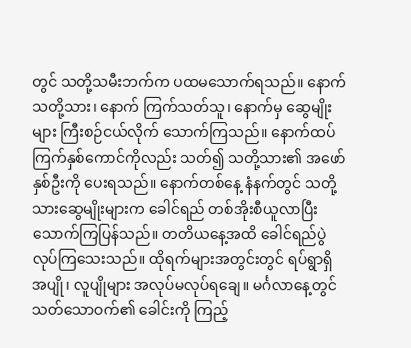တွင် သတို့သမီးဘက်က ပထမသောက်ရသည်။ နောက် သတို့သား၊ နောက် ကြက်သတ်သူ၊ နောက်မှ ဆွေမျိုးများ ကြီးစဉ်ငယ်လိုက် သောက်ကြသည်။ နောက်ထပ် ကြက်နှစ်ကောင်ကိုလည်း သတ်၍ သတို့သား၏ အဖော်နှစ်ဦးကို ပေးရသည်။ နောက်တစ်နေ့ နံနက်တွင် သတို့သားဆွေမျိုးများက ခေါင်ရည် တစ်အိုးစီယူလာပြီး သောက်ကြပြန်သည်။ တတိယနေ့အထိ ခေါင်ရည်ပွဲ လုပ်ကြသေးသည်။ ထိုရက်များအတွင်းတွင် ရပ်ရွာရှိ အပျို၊ လူပျိုများ အလုပ်မလုပ်ရချေ။ မင်္ဂလာနေ့တွင် သတ်သောဝက်၏ ခေါင်းကို ကြည့်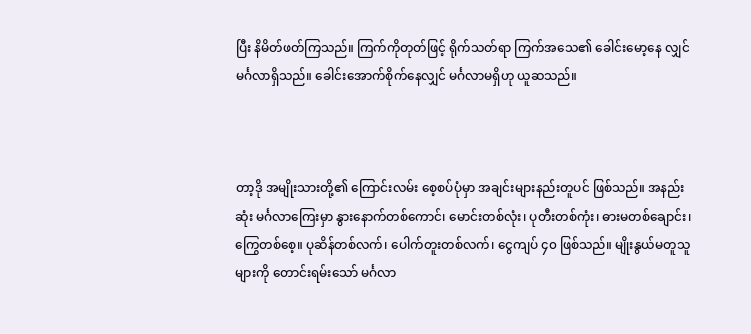ပြီး နိမိတ်ဖတ်ကြသည်။ ကြက်ကိုတုတ်ဖြင့် ရိုက်သတ်ရာ ကြက်အသေ၏ ခေါင်းမော့နေ လျှင် မင်္ဂလာရှိသည်။ ခေါင်းအောက်စိုက်နေလျှင် မင်္ဂလာမရှိဟု ယူဆသည်။



တာ့ဒို အမျိုးသားတို့၏ ကြောင်းလမ်း စေ့စပ်ပုံမှာ အချင်းများနည်းတူပင် ဖြစ်သည်။ အနည်းဆုံး မင်္ဂလာကြေးမှာ နွားနောက်တစ်ကောင်၊ မောင်းတစ်လုံး၊ ပုတီးတစ်ကုံး၊ ဓားမတစ်ချောင်း၊ ကြွေတစ်စေ့။ ပုဆိန်တစ်လက်၊ ပေါက်တူးတစ်လက်၊ ငွေကျပ် ၄၀ ဖြစ်သည်။ မျိုးနွယ်မတူသူများကို တောင်းရမ်းသော် မင်္ဂလာ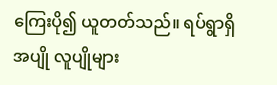ကြေးပို၍ ယူတတ်သည်။ ရပ်ရွာရှိ အပျို လူပျိုများ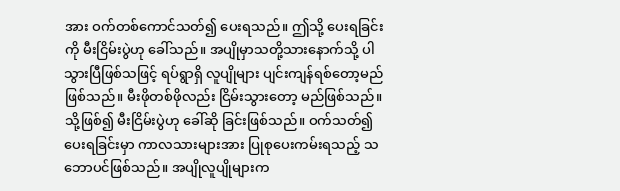အား ဝက်တစ်ကောင်သတ်၍ ပေးရသည်။ ဤသို့ ပေးရခြင်းကို မီးငြိမ်းပွဲဟု ခေါ်သည်။ အပျိုမှာသတို့သားနောက်သို့ ပါသွားပြီဖြစ်သဖြင့် ရပ်ရွာရှိ လူပျိုများ ပျင်းကျန်ရစ်တော့မည် ဖြစ်သည်။ မီးဖိုတစ်ဖိုလည်း ငြိမ်းသွားတော့ မည်ဖြစ်သည်။ သို့ဖြစ်၍ မီးငြိမ်းပွဲဟု ခေါ်ဆို ခြင်းဖြစ်သည်။ ဝက်သတ်၍ပေးရခြင်းမှာ ကာလသားများအား ပြုစုပေးကမ်းရသည့် သဘောပင်ဖြစ်သည်။ အပျိုလူပျိုများက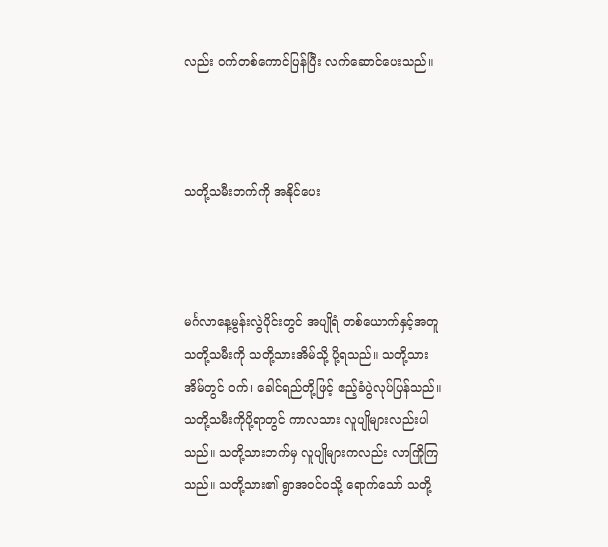လည်း ဝက်တစ်ကောင်ပြန်ပြီး လက်ဆောင်ပေးသည်။



သတို့သမီးဘက်ကို အနိုင်ပေး



မင်္ဂလာနေ့မွန်းလွဲပိုင်းတွင် အပျိုရံ တစ်ယောက်နှင့်အတူ သတို့သမီးကို သတို့သားအိမ်သို့ ပို့ရသည်။ သတို့သားအိမ်တွင် ဝက်၊ ခေါင်ရည်တို့ဖြင့် ဧည့်ခံပွဲလုပ်ပြန်သည်။ သတို့သမီးကိုပို့ရာတွင် ကာလသား လူပျိုများလည်းပါသည်။ သတို့သားဘက်မှ လူပျိုများကလည်း လာကြိုကြသည်။ သတို့သား၏ ရွာအဝင်ဝသို့ ရောက်သော် သတို့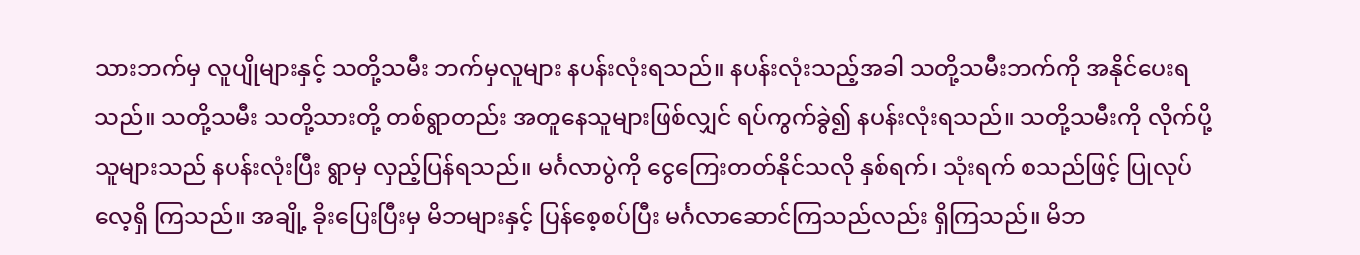သားဘက်မှ လူပျိုများနှင့် သတို့သမီး ဘက်မှလူများ နပန်းလုံးရသည်။ နပန်းလုံးသည့်အခါ သတို့သမီးဘက်ကို အနိုင်ပေးရသည်။ သတို့သမီး သတို့သားတို့ တစ်ရွာတည်း အတူနေသူများဖြစ်လျှင် ရပ်ကွက်ခွဲ၍ နပန်းလုံးရသည်။ သတို့သမီးကို လိုက်ပို့သူများသည် နပန်းလုံးပြီး ရွာမှ လှည့်ပြန်ရသည်။ မင်္ဂလာပွဲကို ငွေကြေးတတ်နိုင်သလို နှစ်ရက်၊ သုံးရက် စသည်ဖြင့် ပြုလုပ်လေ့ရှိ ကြသည်။ အချို့ ခိုးပြေးပြီးမှ မိဘများနှင့် ပြန်စေ့စပ်ပြီး မင်္ဂလာဆောင်ကြသည်လည်း ရှိကြသည်။ မိဘ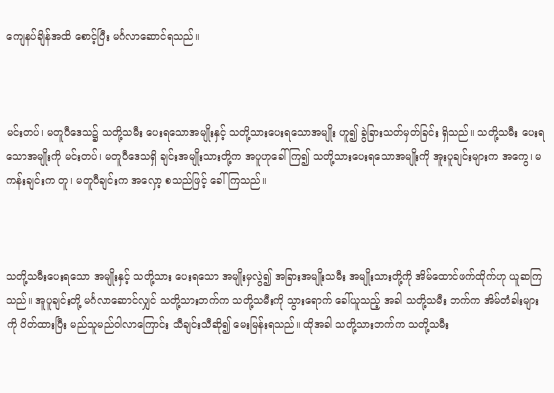ကျေနပ်ချိန်အထိ စောင့်ပြီး မင်္ဂလာဆောင်ရသည်။



မင်းတပ်၊ မတူပီဒေသ၌ သတို့သမီး ပေးရသောအမျိုးနှင့် သတို့သားပေးရသောအမျိုး ဟူ၍ ခွဲခြားသတ်မှတ်ခြင်း ရှိသည်။ သတို့သမီး ပေးရသောအမျိုးကို မင်းတပ်၊ မတူပီဒေသရှိ ချင်းအမျိုးသားတို့က အပူဟုခေါ်ကြ၍ သတို့သားပေးရသောအမျိုးကို အူးပူချင်းများက အကွေ၊ မကန်းချင်းက တူ၊ မတူပီချင်းက အလှော့ စသည်ဖြင့် ခေါ်ကြသည်။



သတို့သမီးပေးရသော အမျိုးနှင့် သတို့သား ပေးရသော အမျိုးမှလွဲ၍ အခြားအမျိုးသမီး အမျိုးသားတို့ကို အိမ်ထောင်ဖက်ထိုက်ဟု ယူဆကြသည်။ အူပူချင်းတို့ မင်္ဂလာဆောင်လျှင် သတို့သားဘက်က သတို့သမီးကို သွားရောက် ခေါ်ယူသည့် အခါ သတို့သမီး ဘက်က အိမ်တံခါးများကို ပိတ်ထားပြီး မည်သူမည်ဝါလာကြောင်း သီချင်းသီဆို၍ မေးမြန်းရသည်။ ထိုအခါ သတို့သားဘက်က သတို့သမီး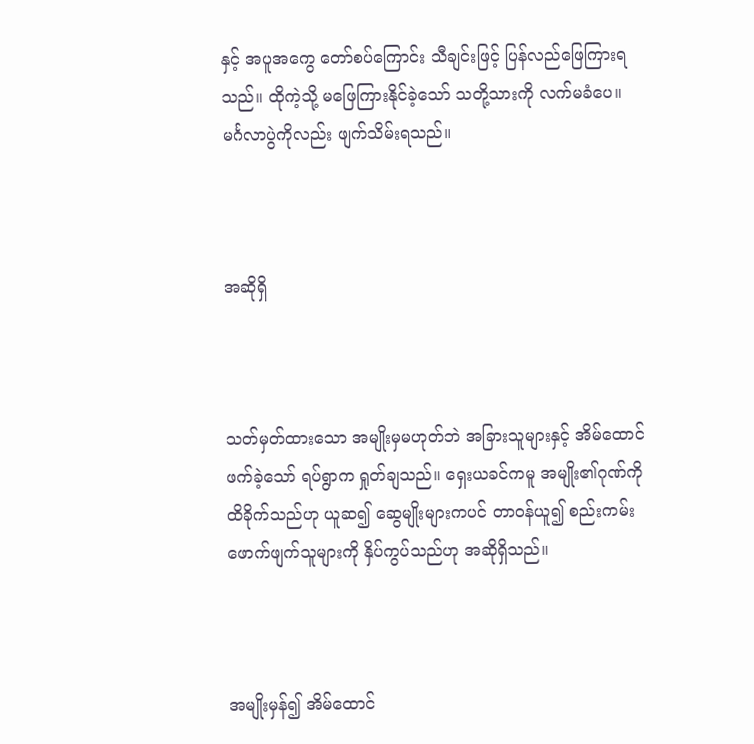နှင့် အပူအကွေ တော်စပ်ကြောင်း သီချင်းဖြင့် ပြန်လည်ဖြေကြားရသည်။ ထိုကဲ့သို့ မဖြေကြားနိုင်ခဲ့သော် သတို့သားကို လက်မခံပေ။ မင်္ဂလာပွဲကိုလည်း ဖျက်သိမ်းရသည်။



အဆိုရှိ



သတ်မှတ်ထားသော အမျိုးမှမဟုတ်ဘဲ အခြားသူများနှင့် အိမ်ထောင်ဖက်ခဲ့သော် ရပ်ရွာက ရှုတ်ချသည်။ ရှေးယခင်ကမူ အမျိုး၏ဂုဏ်ကို ထိခိုက်သည်ဟု ယူဆ၍ ဆွေမျိုးများကပင် တာဝန်ယူ၍ စည်းကမ်းဖောက်ဖျက်သူများကို နှိပ်ကွပ်သည်ဟု အဆိုရှိသည်။



အမျိုးမှန်၍ အိမ်ထောင်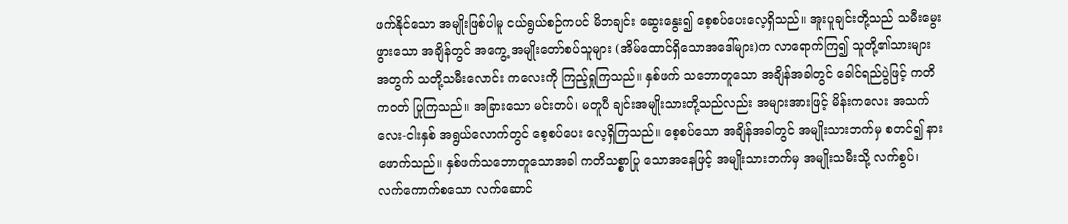ဖက်နိုင်သော အမျိုးဖြစ်ပါမူ ငယ်ရွယ်စဉ်ကပင် မိဘချင်း ဆွေးနွေး၍ စေ့စပ်ပေးလေ့ရှိသည်။ အူးပူချင်းတို့သည် သမီးမွေးဖွားသော အချိန်တွင် အကွေ့ အမျိုးတော်စပ်သူများ (အိမ်ထောင်ရှိသောအဒေါ်များ)က လာရောက်ကြ၍ သူတို့၏သားများအတွက် သတို့သမီးလောင်း ကလေးကို ကြည့်ရှုကြသည်။ နှစ်ဖက် သဘောတူသော အချိန်အခါတွင် ခေါင်ရည်ပွဲဖြင့် ကတိကဝတ် ပြုကြသည်။ အခြားသော မင်းတပ်၊ မတူပီ ချင်းအမျိုးသားတို့သည်လည်း အများအားဖြင့် မိန်းကလေး အသက် လေး-ငါးနှစ် အရွယ်လောက်တွင် စေ့စပ်ပေး လေ့ရှိကြသည်။ စေ့စပ်သော အချိန်အခါတွင် အမျိုးသားဘက်မှ စတင်၍ နားဖောက်သည်။ နှစ်ဖက်သဘောတူသောအခါ ကတိသစ္စာပြု သောအနေဖြင့် အမျိုးသားဘက်မှ အမျိုးသမီးသို့ လက်စွပ်၊ လက်ကောက်စသော လက်ဆောင်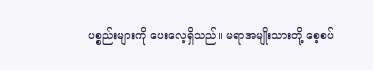ပစ္စည်းများကို ပေးလေ့ရှိသည်။ မရာအမျိုးသားတို့ စေ့စပ်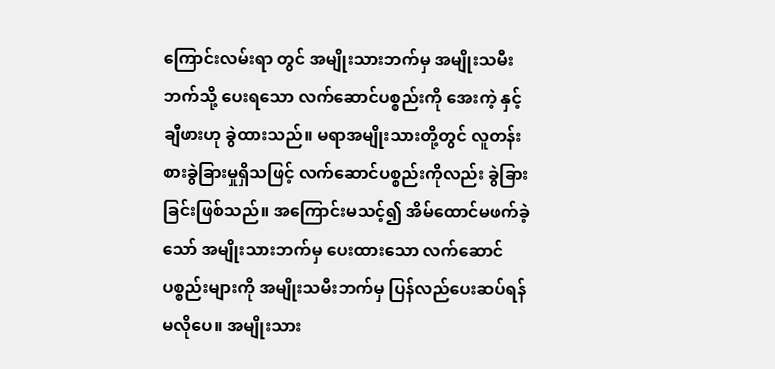ကြောင်းလမ်းရာ တွင် အမျိုးသားဘက်မှ အမျိုးသမီးဘက်သို့ ပေးရသော လက်ဆောင်ပစ္စည်းကို အေးကဲ့ နှင့် ချီဖားဟု ခွဲထားသည်။ မရာအမျိုးသားတို့တွင် လူတန်းစားခွဲခြားမှုရှိသဖြင့် လက်ဆောင်ပစ္စည်းကိုလည်း ခွဲခြားခြင်းဖြစ်သည်။ အကြောင်းမသင့်၍ အိမ်ထောင်မဖက်ခဲ့သော် အမျိုးသားဘက်မှ ပေးထားသော လက်ဆောင်ပစ္စည်းများကို အမျိုးသမီးဘက်မှ ပြန်လည်ပေးဆပ်ရန် မလိုပေ။ အမျိုးသား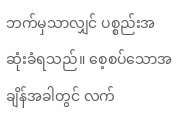ဘက်မှသာလျှင် ပစ္စည်းအဆုံးခံရသည်။ စေ့စပ်သောအချိန်အခါတွင် လက်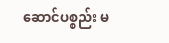ဆောင်ပစ္စည်း မ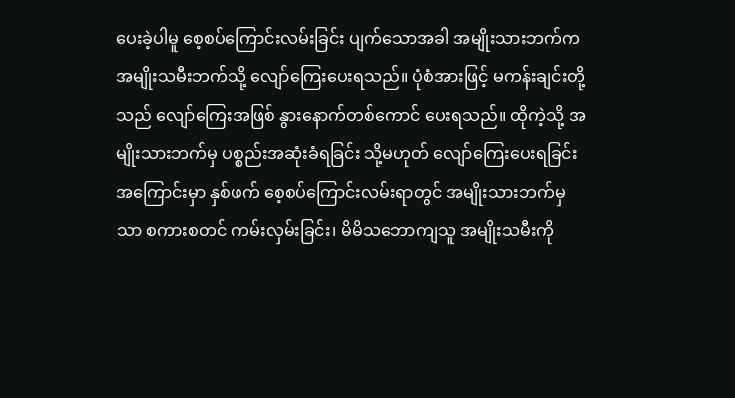ပေးခဲ့ပါမူ စေ့စပ်ကြောင်းလမ်းခြင်း ပျက်သောအခါ အမျိုးသားဘက်က အမျိုးသမီးဘက်သို့ လျော်ကြေးပေးရသည်။ ပုံစံအားဖြင့် မကန်းချင်းတို့သည် လျော်ကြေးအဖြစ် နွားနောက်တစ်ကောင် ပေးရသည်။ ထိုကဲ့သို့ အမျိုးသားဘက်မှ ပစ္စည်းအဆုံးခံရခြင်း သို့မဟုတ် လျော်ကြေးပေးရခြင်း အကြောင်းမှာ နှစ်ဖက် စေ့စပ်ကြောင်းလမ်းရာတွင် အမျိုးသားဘက်မှသာ စကားစတင် ကမ်းလှမ်းခြင်း၊ မိမိသဘောကျသူ အမျိုးသမီးကို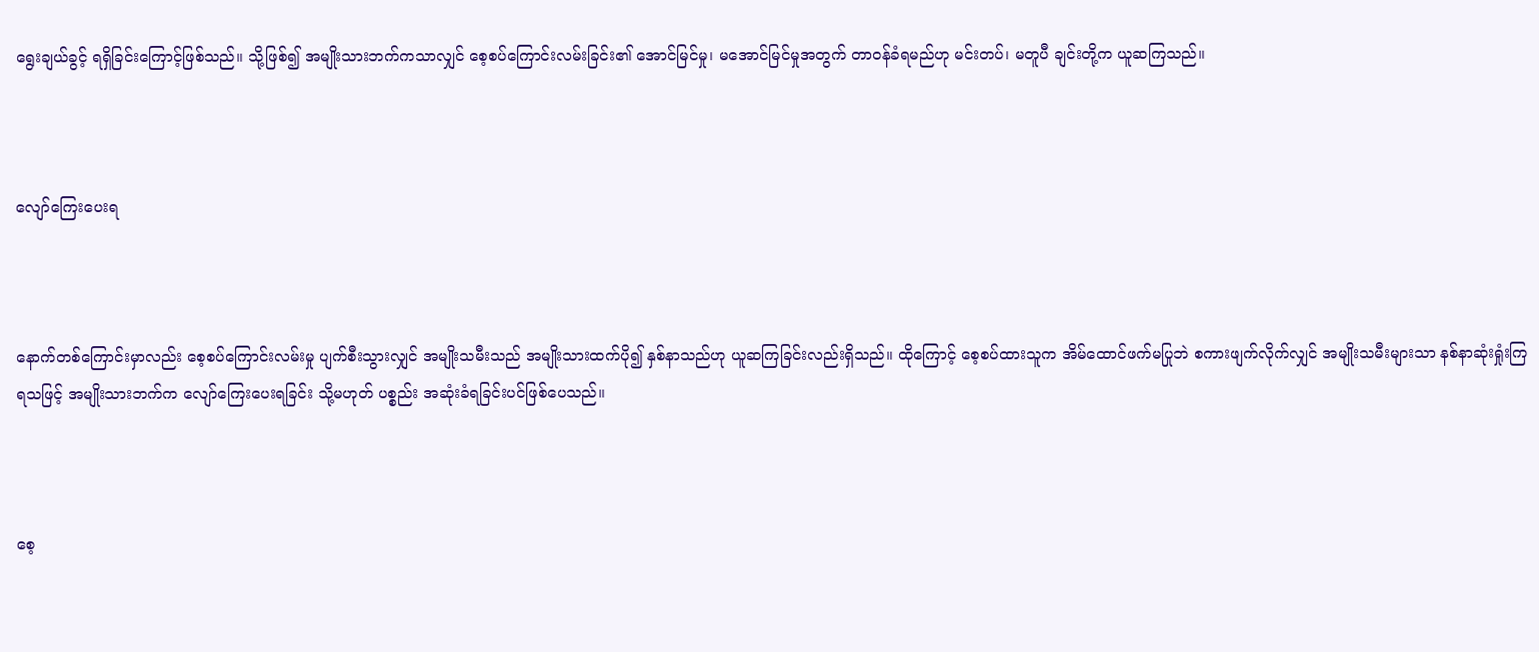ရွေးချယ်ခွင့် ရရှိခြင်းကြောင့်ဖြစ်သည်။ သို့ဖြစ်၍ အမျိုးသားဘက်ကသာလျှင် စေ့စပ်ကြောင်းလမ်းခြင်း၏ အောင်မြင်မှု၊ မအောင်မြင်မှုအတွက် တာဝန်ခံရမည်ဟု မင်းတပ်၊ မတူပီ ချင်းတို့က ယူဆကြသည်။



လျော်ကြေးပေးရ



နောက်တစ်ကြောင်းမှာလည်း စေ့စပ်ကြောင်းလမ်းမှု ပျက်စီးသွားလျှင် အမျိုးသမီးသည် အမျိုးသားထက်ပို၍ နှစ်နာသည်ဟု ယူဆကြခြင်းလည်းရှိသည်။ ထိုကြောင့် စေ့စပ်ထားသူက အိမ်ထောင်ဖက်မပြုဘဲ စကားဖျက်လိုက်လျှင် အမျိုးသမီးများသာ နစ်နာဆုံးရှုံးကြရသဖြင့် အမျိုးသားဘက်က လျော်ကြေးပေးရခြင်း သို့မဟုတ် ပစ္စည်း အဆုံးခံရခြင်းပင်ဖြစ်ပေသည်။



စေ့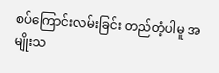စပ်ကြောင်းလမ်းခြင်း တည်တံ့ပါမူ အမျိုးသ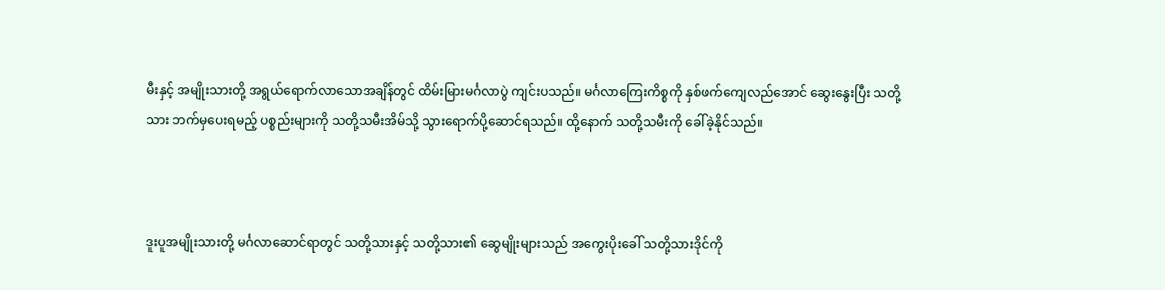မီးနှင့် အမျိုးသားတို့ အရွယ်ရောက်လာသောအချိန်တွင် ထိမ်းမြားမင်္ဂလာပွဲ ကျင်းပသည်။ မင်္ဂလာကြေးကိစ္စကို နှစ်ဖက်ကျေလည်အောင် ဆွေးနွေးပြီး သတို့သား ဘက်မှပေးရမည့် ပစ္စည်းများကို သတို့သမီးအိမ်သို့ သွားရောက်ပို့ဆောင်ရသည်။ ထို့နောက် သတို့သမီးကို ခေါ်ခဲ့နိုင်သည်။



ဒူးပူအမျိုးသားတို့ မင်္ဂလာဆောင်ရာတွင် သတို့သားနှင့် သတို့သား၏ ဆွေမျိုးများသည် အကွေးပိုးခေါ် သတို့သားဒိုင်ကို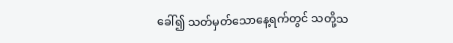ခေါ်၍ သတ်မှတ်သောနေ့ရက်တွင် သတို့သ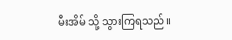မီးအိမ် သို့ သွားကြရသည်။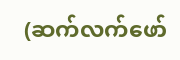(ဆက်လက်ဖော်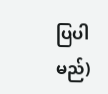ပြပါမည်)